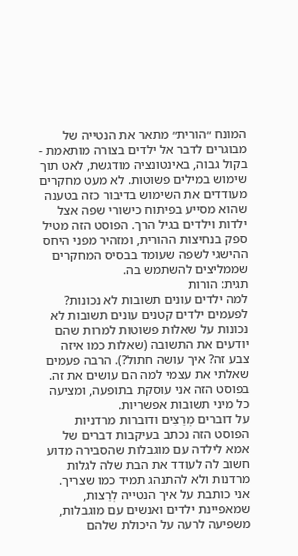המונח ״הורית״ מתאר את הנטייה של מבוגרים לדבר אל ילדים בצורה מותאמת - בקול גבוה, באינטונציה מודגשת, לאט תוך שימוש במילים פשוטות. לא מעט מחקרים מעודדים את השימוש בדיבור כזה בטענה שהוא מסייע בפיתוח כישורי שפה אצל ילדות וילדים בגיל הרך. הפוסט הזה מטיל ספק בנחיצות ההורית, ומזהיר מפני היחס ההישגי לשפה שעומד בבסיס המחקרים שממליצים להשתמש בה.
תגית: הורות
למה ילדים עונים תשובות לא נכונות?
לפעמים ילדים קטנים עונים תשובות לא נכונות על שאלות פשוטות למרות שהם יודעים את התשובה (שאלות כמו איזה צבע זה? איך עושה חתול?). הרבה פעמים שאלתי את עצמי למה הם עושים את זה. בפוסט הזה אני עוסקת בתופעה, ומציעה כל מיני תשובות אפשריות.
על דוברים מְרַצִים ודוברות מרדניות
הפוסט הזה נכתב בעיקבות דברים של אמא לילדה עם מוגבלות שהסבירה מדוע חשוב לה לעודד את הבת שלה לגלות מרדנות ולא להתנהג תמיד כמו שצריך. אני כותבת על איך הנטייה לְרַצות, שמאפיינת ילדים ואנשים עם מוגבלות, משפיעה לרעה על היכולת שלהם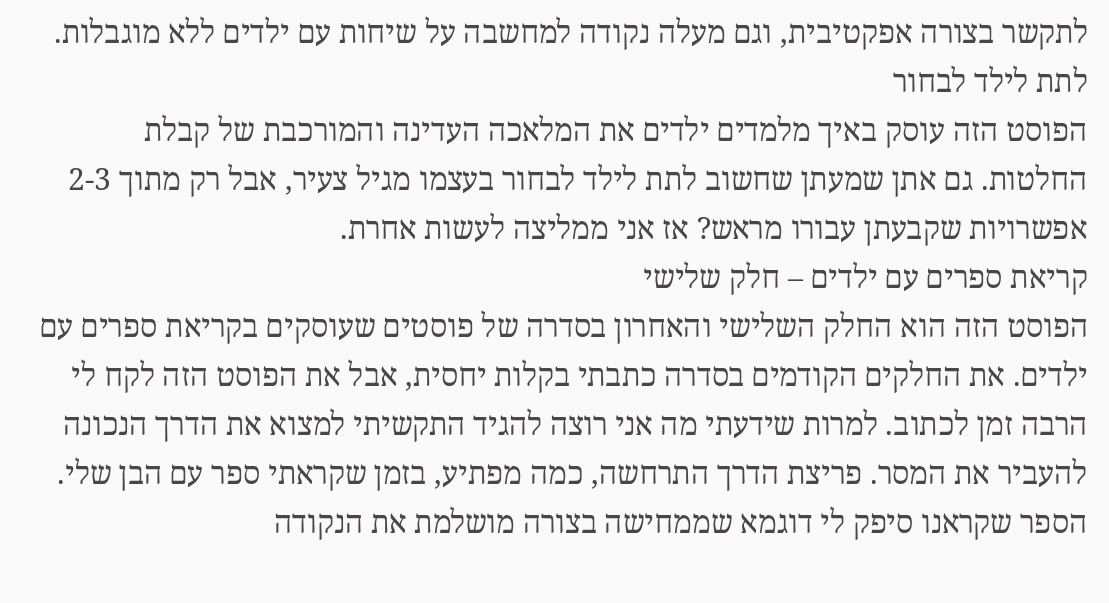לתקשר בצורה אפקטיבית, וגם מעלה נקודה למחשבה על שיחות עם ילדים ללא מוגבלות.
לתת לילד לבחור
הפוסט הזה עוסק באיך מלמדים ילדים את המלאכה העדינה והמורכבת של קבלת החלטות. גם אתן שמעתן שחשוב לתת לילד לבחור בעצמו מגיל צעיר, אבל רק מתוך 2-3 אפשרויות שקבעתן עבורו מראש? אז אני ממליצה לעשות אחרת.
קריאת ספרים עם ילדים – חלק שלישי
הפוסט הזה הוא החלק השלישי והאחרון בסדרה של פוסטים שעוסקים בקריאת ספרים עם ילדים. את החלקים הקודמים בסדרה כתבתי בקלות יחסית, אבל את הפוסט הזה לקח לי הרבה זמן לכתוב. למרות שידעתי מה אני רוצה להגיד התקשיתי למצוא את הדרך הנכונה להעביר את המסר. פריצת הדרך התרחשה, כמה מפתיע, בזמן שקראתי ספר עם הבן שלי. הספר שקראנו סיפק לי דוגמא שממחישה בצורה מושלמת את הנקודה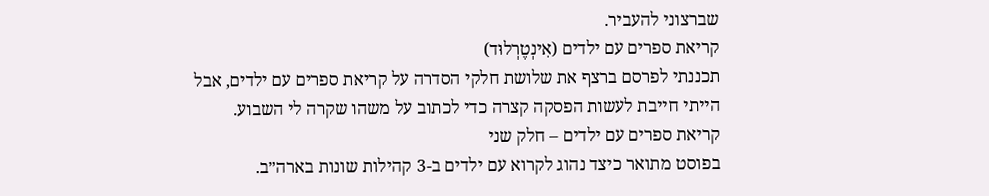שברצוני להעביר.
קריאת ספרים עם ילדים (אִינְטֶרְלוּד)
תכננתי לפרסם ברצף את שלושת חלקי הסדרה על קריאת ספרים עם ילדים, אבל הייתי חייבת לעשות הפסקה קצרה כדי לכתוב על משהו שקרה לי השבוע.
קריאת ספרים עם ילדים – חלק שני
בפוסט מתואר כיצד נהוג לקרוא עם ילדים ב-3 קהילות שונות בארה״ב.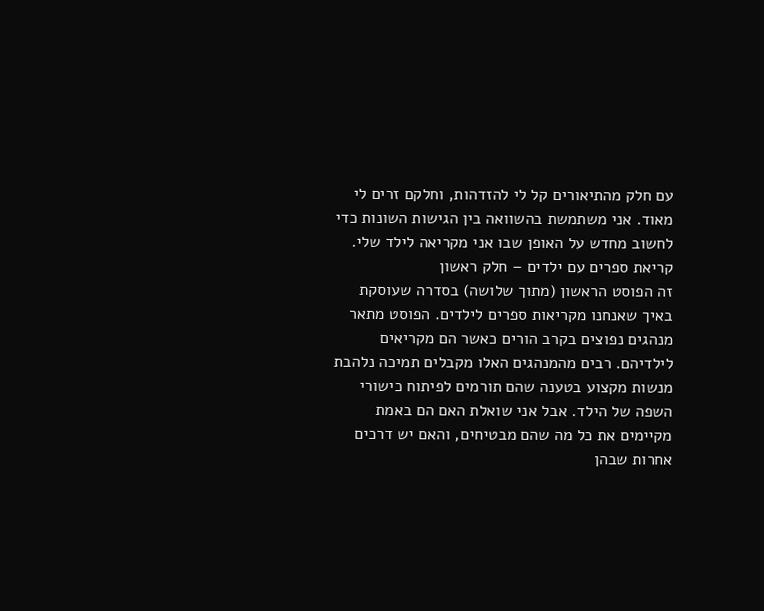עם חלק מהתיאורים קל לי להזדהות, וחלקם זרים לי מאוד. אני משתמשת בהשוואה בין הגישות השונות כדי לחשוב מחדש על האופן שבו אני מקריאה לילד שלי.
קריאת ספרים עם ילדים – חלק ראשון
זה הפוסט הראשון (מתוך שלושה) בסדרה שעוסקת באיך שאנחנו מקריאות ספרים לילדים. הפוסט מתאר מנהגים נפוצים בקרב הורים כאשר הם מקריאים לילדיהם. רבים מהמנהגים האלו מקבלים תמיכה נלהבת מנשות מקצוע בטענה שהם תורמים לפיתוח כישורי השפה של הילד. אבל אני שואלת האם הם באמת מקיימים את כל מה שהם מבטיחים, והאם יש דרכים אחרות שבהן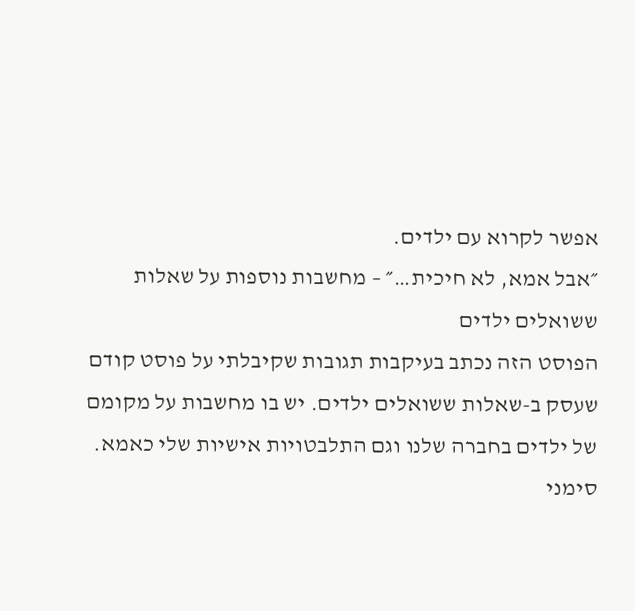אפשר לקרוא עם ילדים.
״אבל אמא, לא חיכית…״ – מחשבות נוספות על שאלות ששואלים ילדים
הפוסט הזה נכתב בעיקבות תגובות שקיבלתי על פוסט קודם שעסק ב-שאלות ששואלים ילדים. יש בו מחשבות על מקומם של ילדים בחברה שלנו וגם התלבטויות אישיות שלי כאמא.
סימני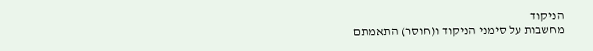הניקוד
מחשבות על סימני הניקוד ו(חוסר) התאמתם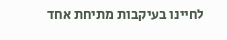לחיינו בעיקבות מתיחת אחד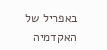באפריל של האקדמיה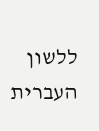ללשון העברית